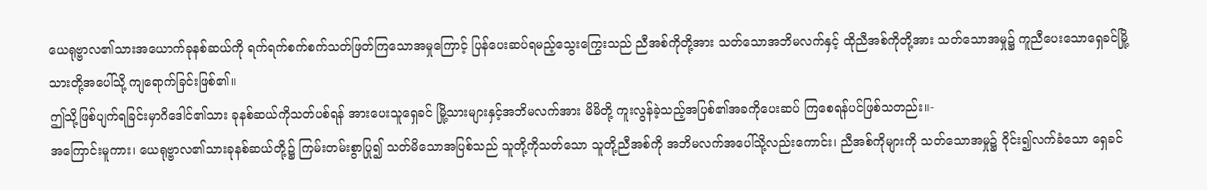ယေရုဗ္ဗာလ၏သားအယောက်ခုနစ်ဆယ်ကို ရက်ရက်စက်စက်သတ်ဖြတ်ကြသောအမှုကြောင့် ပြန်ပေးဆပ်ရမည့်သွေးကြွေးသည် ညီအစ်ကိုတို့အား သတ်သောအဘိမလက်နှင့် ထိုညီအစ်ကိုတို့အား သတ်သောအမှု၌ ကူညီပေးသောရှေခင်မြို့သားတို့အပေါ်သို့ ကျရောက်ခြင်းဖြစ်၏။
ဤသို့ဖြစ်ပျက်ရခြင်းမှာဂိဒေါင်၏သား ခုနစ်ဆယ်ကိုသတ်ပစ်ရန် အားပေးသူရှေခင် မြို့သားများနှင့်အဘိမလက်အား မိမိတို့ ကူးလွန်ခဲ့သည့်အပြစ်၏အခကိုပေးဆပ် ကြစေရန်ပင်ဖြစ်သတည်း။-
အကြောင်းမူကား၊ ယေရုဗ္ဗာလ၏သားခုနစ်ဆယ်တို့၌ ကြမ်းတမ်းစွာပြု၍ သတ်မိသောအပြစ်သည် သူတို့ကိုသတ်သော သူတို့ညီအစ်ကို အဘိမလက်အပေါ်သို့လည်းကောင်း၊ ညီအစ်ကိုများကို သတ်သောအမှု၌ ဝိုင်း၍လက်ခံသော ရှေခင်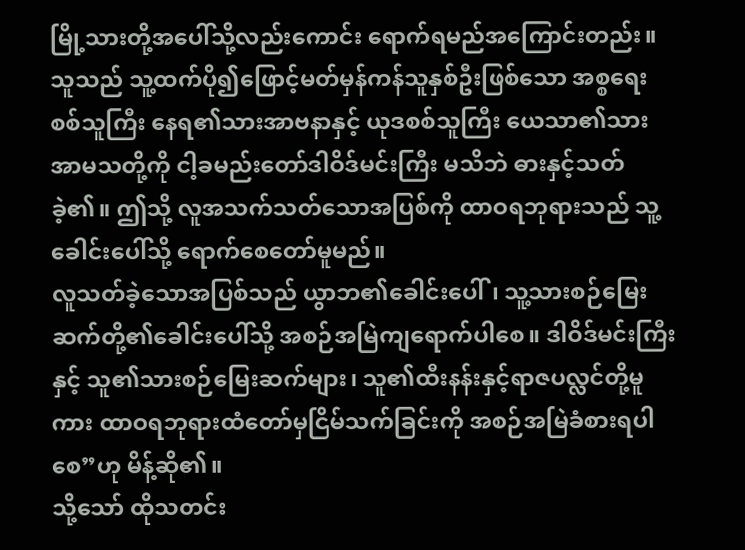မြို့သားတို့အပေါ်သို့လည်းကောင်း ရောက်ရမည်အကြောင်းတည်း။
သူသည် သူ့ထက်ပို၍ဖြောင့်မတ်မှန်ကန်သူနှစ်ဦးဖြစ်သော အစ္စရေးစစ်သူကြီး နေရ၏သားအာဗနာနှင့် ယုဒစစ်သူကြီး ယေသာ၏သားအာမသတို့ကို ငါ့ခမည်းတော်ဒါဝိဒ်မင်းကြီး မသိဘဲ ဓားနှင့်သတ်ခဲ့၏။ ဤသို့ လူအသက်သတ်သောအပြစ်ကို ထာဝရဘုရားသည် သူ့ခေါင်းပေါ်သို့ ရောက်စေတော်မူမည်။
လူသတ်ခဲ့သောအပြစ်သည် ယွာဘ၏ခေါင်းပေါ်၊ သူ့သားစဉ်မြေးဆက်တို့၏ခေါင်းပေါ်သို့ အစဉ်အမြဲကျရောက်ပါစေ။ ဒါဝိဒ်မင်းကြီးနှင့် သူ၏သားစဉ်မြေးဆက်များ၊ သူ၏ထီးနန်းနှင့်ရာဇပလ္လင်တို့မူကား ထာဝရဘုရားထံတော်မှငြိမ်သက်ခြင်းကို အစဉ်အမြဲခံစားရပါစေ”ဟု မိန့်ဆို၏။
သို့သော် ထိုသတင်း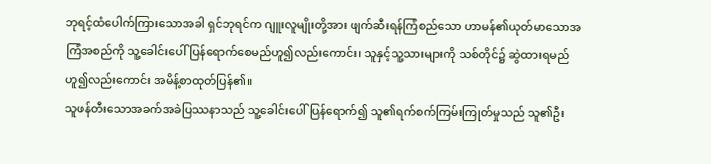ဘုရင့်ထံပေါက်ကြားသောအခါ ရှင်ဘုရင်က ဂျူးလူမျိုးတို့အား ဖျက်ဆီးရန်ကြံစည်သော ဟာမန်၏ယုတ်မာသောအကြံအစည်ကို သူ့ခေါင်းပေါ်ပြန်ရောက်စေမည်ဟူ၍လည်းကောင်း၊ သူနှင့်သူ့သားများကို သစ်တိုင်၌ ဆွဲထားရမည်ဟူ၍လည်းကောင်း အမိန့်စာထုတ်ပြန်၏။
သူဖန်တီးသောအခက်အခဲပြဿနာသည် သူ့ခေါင်းပေါ်ပြန်ရောက်၍ သူ၏ရက်စက်ကြမ်းကြုတ်မှုသည် သူ၏ဦး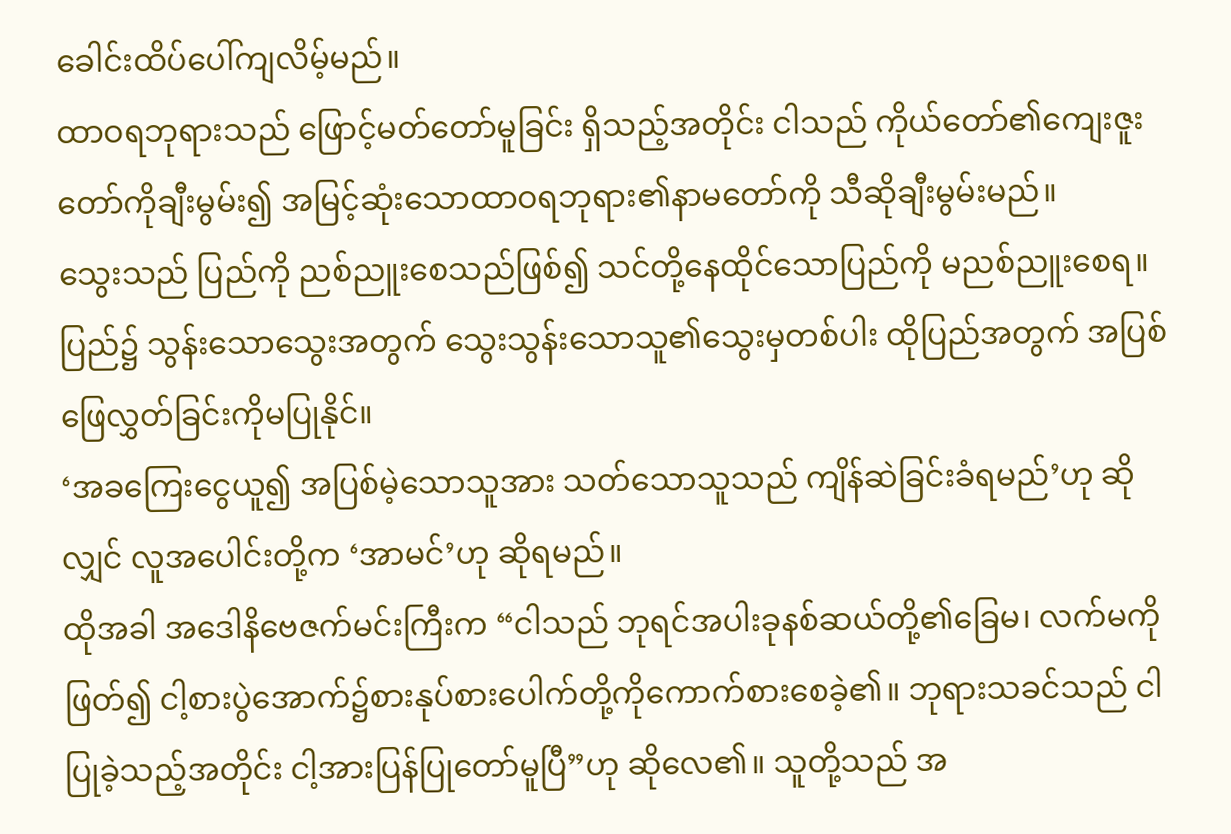ခေါင်းထိပ်ပေါ်ကျလိမ့်မည်။
ထာဝရဘုရားသည် ဖြောင့်မတ်တော်မူခြင်း ရှိသည့်အတိုင်း ငါသည် ကိုယ်တော်၏ကျေးဇူးတော်ကိုချီးမွမ်း၍ အမြင့်ဆုံးသောထာဝရဘုရား၏နာမတော်ကို သီဆိုချီးမွမ်းမည်။
သွေးသည် ပြည်ကို ညစ်ညူးစေသည်ဖြစ်၍ သင်တို့နေထိုင်သောပြည်ကို မညစ်ညူးစေရ။ ပြည်၌ သွန်းသောသွေးအတွက် သွေးသွန်းသောသူ၏သွေးမှတစ်ပါး ထိုပြည်အတွက် အပြစ်ဖြေလွှတ်ခြင်းကိုမပြုနိုင်။
‘အခကြေးငွေယူ၍ အပြစ်မဲ့သောသူအား သတ်သောသူသည် ကျိန်ဆဲခြင်းခံရမည်’ဟု ဆိုလျှင် လူအပေါင်းတို့က ‘အာမင်’ဟု ဆိုရမည်။
ထိုအခါ အဒေါနိဗေဇက်မင်းကြီးက “ငါသည် ဘုရင်အပါးခုနစ်ဆယ်တို့၏ခြေမ၊ လက်မကိုဖြတ်၍ ငါ့စားပွဲအောက်၌စားနုပ်စားပေါက်တို့ကိုကောက်စားစေခဲ့၏။ ဘုရားသခင်သည် ငါပြုခဲ့သည့်အတိုင်း ငါ့အားပြန်ပြုတော်မူပြီ”ဟု ဆိုလေ၏။ သူတို့သည် အ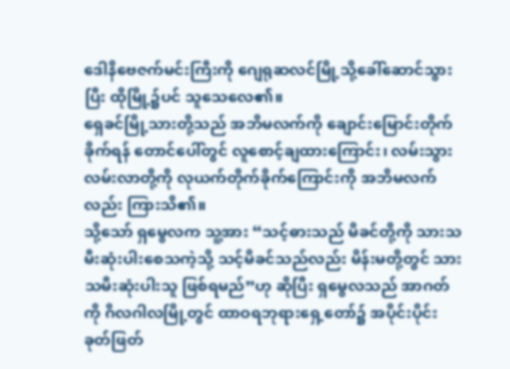ဒေါနိဗေဇက်မင်းကြီးကို ဂျေရုဆလင်မြို့သို့ခေါ်ဆောင်သွားပြီး ထိုမြို့၌ပင် သူသေလေ၏။
ရှေခင်မြို့သားတို့သည် အဘိမလက်ကို ချောင်းမြောင်းတိုက်ခိုက်ရန် တောင်ပေါ်တွင် လူစောင့်ချထားကြောင်း၊ လမ်းသွားလမ်းလာတို့ကို လုယက်တိုက်ခိုက်ကြောင်းကို အဘိမလက်လည်း ကြားသိ၏။
သို့သော် ရှမွေလက သူ့အား “သင့်ဓားသည် မိခင်တို့ကို သားသမီးဆုံးပါးစေသကဲ့သို့ သင့်မိခင်သည်လည်း မိန်းမတို့တွင် သားသမီးဆုံးပါးသူ ဖြစ်ရမည်”ဟု ဆိုပြီး ရှမွေလသည် အာဂတ်ကို ဂိလဂါလမြို့တွင် ထာဝရဘုရားရှေ့တော်၌ အပိုင်းပိုင်းခုတ်ဖြတ်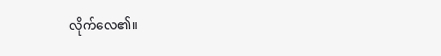လိုက်လေ၏။